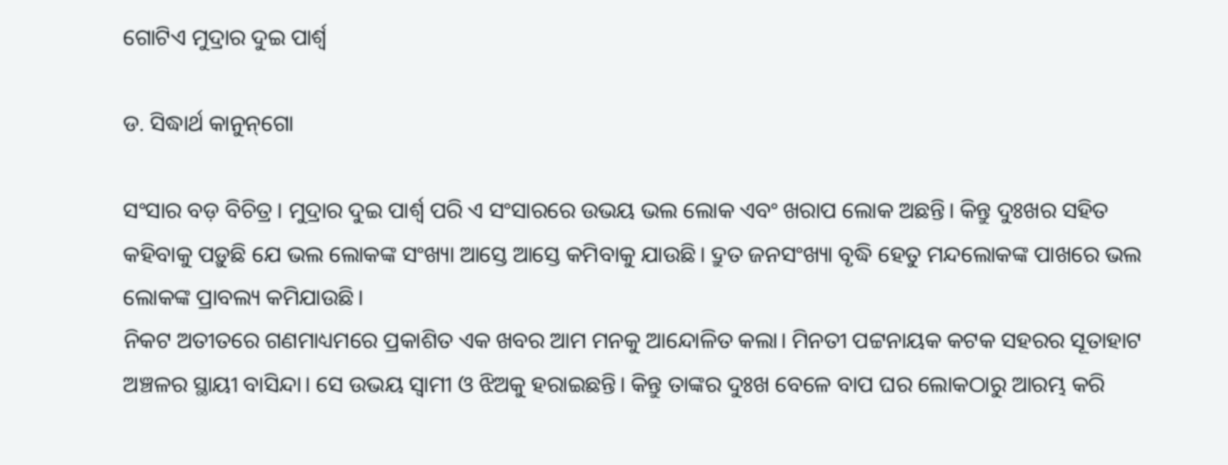ଗୋଟିଏ ମୁଦ୍ରାର ଦୁଇ ପାର୍ଶ୍ୱ

ଡ. ସିଦ୍ଧାର୍ଥ କାନୁନ୍‌ଗୋ

ସଂସାର ବଡ଼ ବିଚିତ୍ର। ମୁଦ୍ରାର ଦୁଇ ପାର୍ଶ୍ୱ ପରି ଏ ସଂସାରରେ ଉଭୟ ଭଲ ଲୋକ ଏବଂ ଖରାପ ଲୋକ ଅଛନ୍ତି। କିନ୍ତୁ ଦୁଃଖର ସହିତ କହିବାକୁ ପଡ଼ୁଛି ଯେ ଭଲ ଲୋକଙ୍କ ସଂଖ୍ୟା ଆସ୍ତେ ଆସ୍ତେ କମିବାକୁ ଯାଉଛି। ଦ୍ରୁତ ଜନସଂଖ୍ୟା ବୃଦ୍ଧି ହେତୁ ମନ୍ଦଲୋକଙ୍କ ପାଖରେ ଭଲ ଲୋକଙ୍କ ପ୍ରାବଲ୍ୟ କମିଯାଉଛି।
ନିକଟ ଅତୀତରେ ଗଣମାଧ୍ୟମରେ ପ୍ରକାଶିତ ଏକ ଖବର ଆମ ମନକୁ ଆନ୍ଦୋଳିତ କଲା। ମିନତୀ ପଟ୍ଟନାୟକ କଟକ ସହରର ସୂତାହାଟ ଅଞ୍ଚଳର ସ୍ଥାୟୀ ବାସିନ୍ଦା। ସେ ଉଭୟ ସ୍ବାମୀ ଓ ଝିଅକୁ ହରାଇଛନ୍ତି। କିନ୍ତୁ ତାଙ୍କର ଦୁଃଖ ବେଳେ ବାପ ଘର ଲୋକଠାରୁ ଆରମ୍ଭ କରି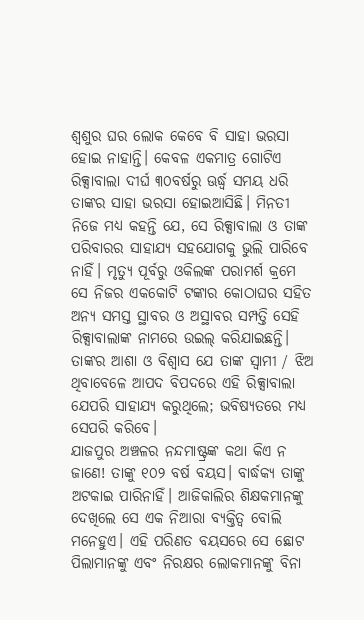ଶ୍ୱଶୁର ଘର ଲୋକ କେବେ ବି ସାହା ଭରସା ହୋଇ ନାହାନ୍ତି। କେବଳ ଏକମାତ୍ର ଗୋଟିଏ ରିକ୍ସାବାଲା ଦୀର୍ଘ ୩୦ବର୍ଷରୁ ଊର୍ଦ୍ଧ୍ୱ ସମୟ ଧରି ତାଙ୍କର ସାହା ଭରସା ହୋଇଆସିଛି। ମିନତୀ ନିଜେ ମଧ୍ୟ କହନ୍ତି ଯେ, ସେ ରିକ୍ସାବାଲା ଓ ତାଙ୍କ ପରିବାରର ସାହାଯ୍ୟ ସହଯୋଗକୁ ଭୁଲି ପାରିବେ ନାହିଁ। ମୃତ୍ୟୁ ପୂର୍ବରୁ ଓକିଲଙ୍କ ପରାମର୍ଶ କ୍ରମେ ସେ ନିଜର ଏକକୋଟି ଟଙ୍କାର କୋଠାଘର ସହିତ ଅନ୍ୟ ସମସ୍ତ ସ୍ଥାବର ଓ ଅସ୍ଥାବର ସମ୍ପତ୍ତି ସେହି ରିକ୍ସାବାଲାଙ୍କ ନାମରେ ଉଇଲ୍‌ କରିଯାଇଛନ୍ତି। ତାଙ୍କର ଆଶା ଓ ବିଶ୍ୱାସ ଯେ ତାଙ୍କ ସ୍ବାମୀ / ଝିଅ ଥିବାବେଳେ ଆପଦ ବିପଦରେ ଏହି ରିକ୍ସାବାଲା ଯେପରି ସାହାଯ୍ୟ କରୁଥିଲେ; ଭବିଷ୍ୟତରେ ମଧ୍ୟ ସେପରି କରିବେ।
ଯାଜପୁର ଅଞ୍ଚଳର ନନ୍ଦମାଷ୍ଟ୍ରଙ୍କ କଥା କିଏ ନ ଜାଣେ! ତାଙ୍କୁ ୧୦୨ ବର୍ଷ ବୟସ। ବାର୍ଦ୍ଧକ୍ୟ ତାଙ୍କୁ ଅଟକାଇ ପାରିନାହିଁ। ଆଜିକାଲିର ଶିକ୍ଷକମାନଙ୍କୁ ଦେଖିଲେ ସେ ଏକ ନିଆରା ବ୍ୟକ୍ତିତ୍ୱ ବୋଲି ମନେହୁଏ। ଏହି ପରିଣତ ବୟସରେ ସେ ଛୋଟ ପିଲାମାନଙ୍କୁ ଏବଂ ନିରକ୍ଷର ଲୋକମାନଙ୍କୁ ବିନା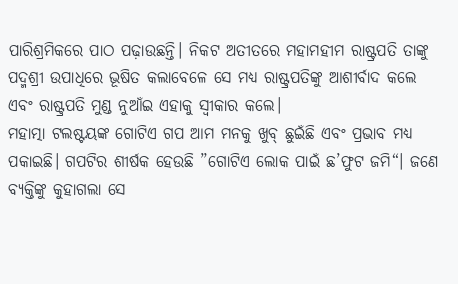ପାରିଶ୍ରମିକରେ ପାଠ ପଢ଼ାଉଛନ୍ତି। ନିକଟ ଅତୀତରେ ମହାମହୀମ ରାଷ୍ଟ୍ରପତି ତାଙ୍କୁ ପଦ୍ମଶ୍ରୀ ଉପାଧିରେ ଭୂଷିତ କଲାବେଳେ ସେ ମଧ୍ୟ ରାଷ୍ଟ୍ରପତିଙ୍କୁ ଆଶୀର୍ବାଦ କଲେ ଏବଂ ରାଷ୍ଟ୍ରପତି ମୁଣ୍ଡ ନୁଆଁଇ ଏହାକୁ ସ୍ବୀକାର କଲେ।
ମହାତ୍ମା ଟଲଷ୍ଟୟଙ୍କ ଗୋଟିଏ ଗପ ଆମ ମନକୁ ଖୁବ୍‌ ଛୁଇଁଛି ଏବଂ ପ୍ରଭାବ ମଧ୍ୟ ପକାଇଛି। ଗପଟିର ଶୀର୍ଷକ ହେଉଛି ”ଗୋଟିଏ ଲୋକ ପାଇଁ ଛ’ଫୁଟ ଜମି“। ଜଣେ ବ୍ୟକ୍ତିଙ୍କୁ କୁହାଗଲା ସେ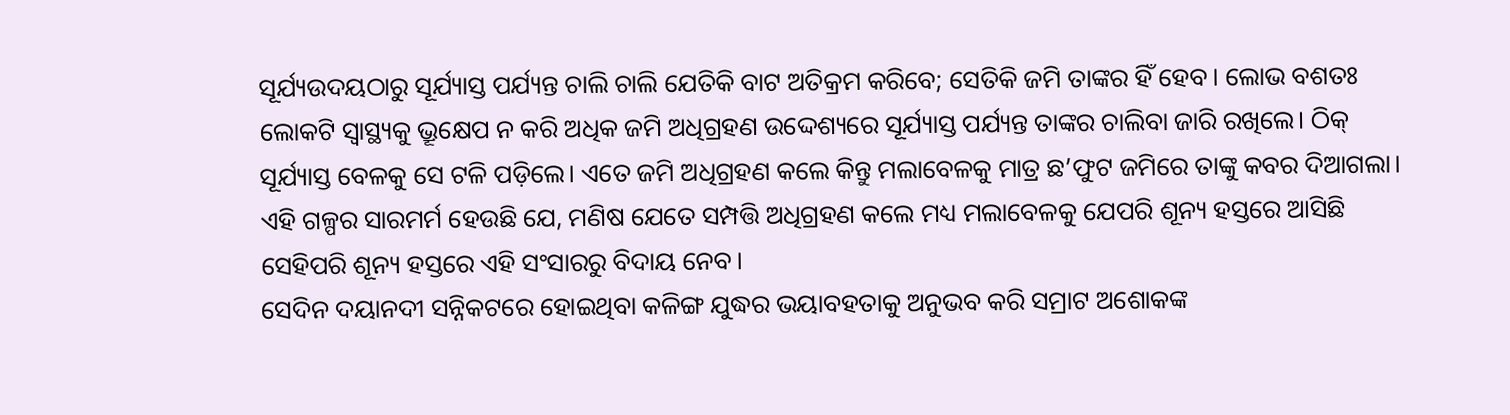ସୂର୍ଯ୍ୟଉଦୟଠାରୁ ସୂର୍ଯ୍ୟାସ୍ତ ପର୍ଯ୍ୟନ୍ତ ଚାଲି ଚାଲି ଯେତିକି ବାଟ ଅତିକ୍ରମ କରିବେ; ସେତିକି ଜମି ତାଙ୍କର ହିଁ ହେବ। ଲୋଭ ବଶତଃ ଲୋକଟି ସ୍ବାସ୍ଥ୍ୟକୁ ଭ୍ରୂକ୍ଷେପ ନ କରି ଅଧିକ ଜମି ଅଧିଗ୍ରହଣ ଉଦ୍ଦେଶ୍ୟରେ ସୂର୍ଯ୍ୟାସ୍ତ ପର୍ଯ୍ୟନ୍ତ ତାଙ୍କର ଚାଲିବା ଜାରି ରଖିଲେ। ଠିକ୍‌ ସୂର୍ଯ୍ୟାସ୍ତ ବେଳକୁ ସେ ଟଳି ପଡ଼ିଲେ। ଏତେ ଜମି ଅଧିଗ୍ରହଣ କଲେ କିନ୍ତୁ ମଲାବେଳକୁ ମାତ୍ର ଛ’ଫୁଟ ଜମିରେ ତାଙ୍କୁ କବର ଦିଆଗଲା। ଏହି ଗଳ୍ପର ସାରମର୍ମ ହେଉଛି ଯେ, ମଣିଷ ଯେତେ ସମ୍ପତ୍ତି ଅଧିଗ୍ରହଣ କଲେ ମଧ୍ୟ ମଲାବେଳକୁ ଯେପରି ଶୂନ୍ୟ ହସ୍ତରେ ଆସିଛି ସେହିପରି ଶୂନ୍ୟ ହସ୍ତରେ ଏହି ସଂସାରରୁ ବିଦାୟ ନେବ।
ସେଦିନ ଦୟାନଦୀ ସନ୍ନିକଟରେ ହୋଇଥିବା କଳିଙ୍ଗ ଯୁଦ୍ଧର ଭୟାବହତାକୁ ଅନୁଭବ କରି ସମ୍ରାଟ ଅଶୋକଙ୍କ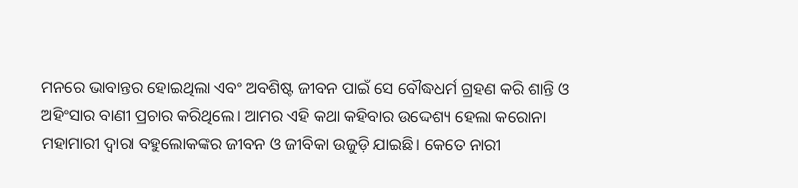ମନରେ ଭାବାନ୍ତର ହୋଇଥିଲା ଏବଂ ଅବଶିଷ୍ଟ ଜୀବନ ପାଇଁ ସେ ବୌଦ୍ଧଧର୍ମ ଗ୍ରହଣ କରି ଶାନ୍ତି ଓ ଅହିଂସାର ବାଣୀ ପ୍ରଚାର କରିଥିଲେ। ଆମର ଏହି କଥା କହିବାର ଉଦ୍ଦେଶ୍ୟ ହେଲା କରୋନା ମହାମାରୀ ଦ୍ୱାରା ବହୁଲୋକଙ୍କର ଜୀବନ ଓ ଜୀବିକା ଉଜୁଡ଼ି ଯାଇଛି। କେତେ ନାରୀ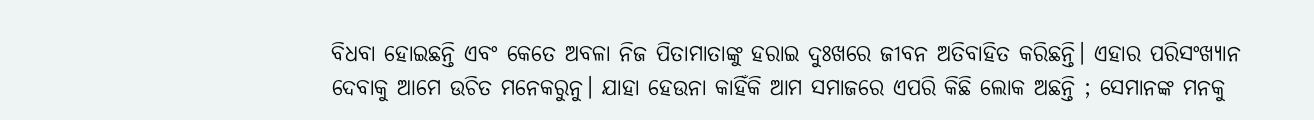ବିଧବା ହୋଇଛନ୍ତି ଏବଂ କେତେ ଅବଳା ନିଜ ପିତାମାତାଙ୍କୁ ହରାଇ ଦୁଃଖରେ ଜୀବନ ଅତିବାହିତ କରିଛନ୍ତି। ଏହାର ପରିସଂଖ୍ୟାନ ଦେବାକୁ ଆମେ ଉଚିତ ମନେକରୁନୁ। ଯାହା ହେଉନା କାହିଁକି ଆମ ସମାଜରେ ଏପରି କିଛି ଲୋକ ଅଛନ୍ତି ; ସେମାନଙ୍କ ମନକୁ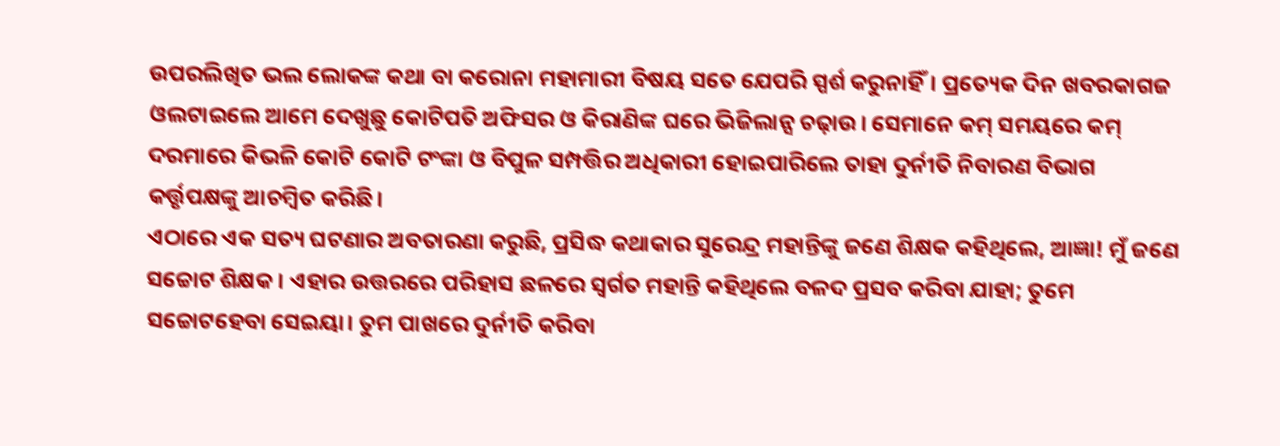ଉପରଲିଖିତ ଭଲ ଲୋକଙ୍କ କଥା ବା କରୋନା ମହାମାରୀ ବିଷୟ ସତେ ଯେପରି ସ୍ପର୍ଶ କରୁନାହିଁ। ପ୍ରତ୍ୟେକ ଦିନ ଖବରକାଗଜ ଓଲଟାଇଲେ ଆମେ ଦେଖୁଛୁ କୋଟିପତି ଅଫିସର ଓ କିରାଣିଙ୍କ ଘରେ ଭିଜିଲାନ୍ସ ଚଢ଼ାଉ। ସେମାନେ କମ୍‌ ସମୟରେ କମ୍‌ ଦରମାରେ କିଭଳି କୋଟି କୋଟି ଟଂଙ୍କା ଓ ବିପୁଳ ସମ୍ପତ୍ତିର ଅଧିକାରୀ ହୋଇପାରିଲେ ତାହା ଦୁର୍ନୀତି ନିବାରଣ ବିଭାଗ କର୍ତ୍ତୃପକ୍ଷଙ୍କୁ ଆଚମ୍ବିତ କରିଛି।
ଏଠାରେ ଏକ ସତ୍ୟ ଘଟଣାର ଅବତାରଣା କରୁଛି, ପ୍ରସିଦ୍ଧ କଥାକାର ସୁରେନ୍ଦ୍ର ମହାନ୍ତିଙ୍କୁ ଜଣେ ଶିକ୍ଷକ କହିଥିଲେ, ଆଜ୍ଞା! ମୁଁ ଜଣେ ସଚ୍ଚୋଟ ଶିକ୍ଷକ। ଏହାର ଉତ୍ତରରେ ପରିହାସ ଛଳରେ ସ୍ବର୍ଗତ ମହାନ୍ତି କହିଥିଲେ ବଳଦ ପ୍ରସବ କରିବା ଯାହା; ତୁମେ ସଚ୍ଚୋଟହେବା ସେଇୟା। ତୁମ ପାଖରେ ଦୁର୍ନୀତି କରିବା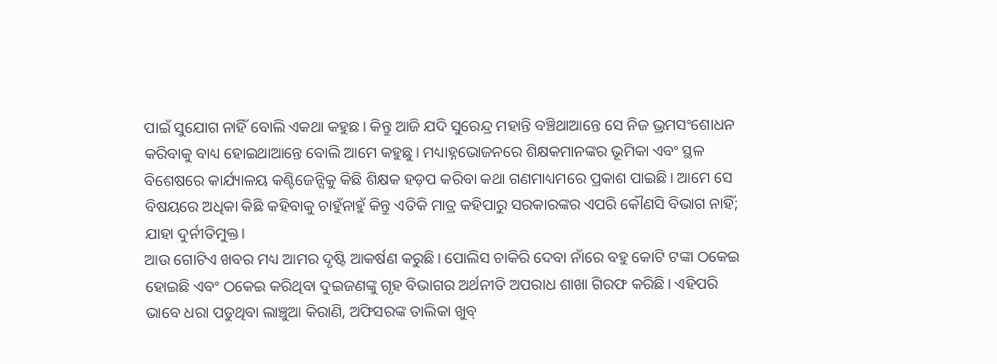ପାଇଁ ସୁଯୋଗ ନାହିଁ ବୋଲି ଏକଥା କହୁଛ। କିନ୍ତୁ ଆଜି ଯଦି ସୁରେନ୍ଦ୍ର ମହାନ୍ତି ବଞ୍ଚିଥାଆନ୍ତେ ସେ ନିଜ ଭ୍ରମସଂଶୋଧନ କରିବାକୁ ବାଧ୍ୟ ହୋଇଥାଆନ୍ତେ ବୋଲି ଆମେ କହୁଛୁ। ମଧ୍ୟାହ୍ନଭୋଜନରେ ଶିକ୍ଷକମାନଙ୍କର ଭୂମିକା ଏବଂ ସ୍ଥଳ ବିଶେଷରେ କାର୍ଯ୍ୟାଳୟ କଣ୍ଟିଜେନ୍ସିକୁ କିଛି ଶିକ୍ଷକ ହଡ଼ପ କରିବା କଥା ଗଣମାଧ୍ୟମରେ ପ୍ରକାଶ ପାଇଛି। ଆମେ ସେ ବିଷୟରେ ଅଧିକା କିଛି କହିବାକୁ ଚାହୁଁନାହୁଁ କିନ୍ତୁ ଏତିକି ମାତ୍ର କହିପାରୁ ସରକାରଙ୍କର ଏପରି କୌଣସି ବିଭାଗ ନାହିଁ; ଯାହା ଦୁର୍ନୀତିମୁକ୍ତ।
ଆଉ ଗୋଟିଏ ଖବର ମଧ୍ୟ ଆମର ଦୃଷ୍ଟି ଆକର୍ଷଣ କରୁଛି। ପୋଲିସ ଚାକିରି ଦେବା ନାଁରେ ବହୁ କୋଟି ଟଙ୍କା ଠକେଇ ହୋଇଛି ଏବଂ ଠକେଇ କରିଥିବା ଦୁଇଜଣଙ୍କୁ ଗୃହ ବିଭାଗର ଅର୍ଥନୀତି ଅପରାଧ ଶାଖା ଗିରଫ କରିଛି। ଏହିପରି ଭାବେ ଧରା ପଡୁଥିବା ଲାଞ୍ଚୁଆ କିରାଣି, ଅଫିସରଙ୍କ ତାଲିକା ଖୁବ୍‌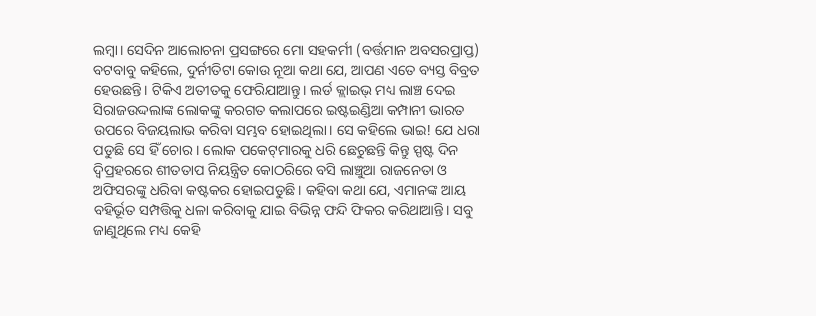ଲମ୍ବା। ସେଦିନ ଆଲୋଚନା ପ୍ରସଙ୍ଗରେ ମୋ ସହକର୍ମୀ (ବର୍ତ୍ତମାନ ଅବସରପ୍ରାପ୍ତ) ବଟବାବୁ କହିଲେ, ଦୁର୍ନୀତିଟା କୋଉ ନୂଆ କଥା ଯେ, ଆପଣ ଏତେ ବ୍ୟସ୍ତ ବିବ୍ରତ ହେଉଛନ୍ତି। ଟିକିଏ ଅତୀତକୁ ଫେରିଯାଆନ୍ତୁ। ଲର୍ଡ କ୍ଲାଇଭ୍‌ ମଧ୍ୟ ଲାଞ୍ଚ ଦେଇ ସିରାଜଉଦ୍ଦଲାଙ୍କ ଲୋକଙ୍କୁ କରଗତ କଲାପରେ ଇଷ୍ଟଇଣ୍ଡିଆ କମ୍ପାନୀ ଭାରତ ଉପରେ ବିଜୟଲାଭ କରିବା ସମ୍ଭବ ହୋଇଥିଲା। ସେ କହିଲେ ଭାଇ! ଯେ ଧରା ପଡୁଛି ସେ ହିଁ ଚୋର। ଲୋକ ପକେଟ୍‌ମାରକୁ ଧରି ଛେଚୁଛନ୍ତି କିନ୍ତୁ ସ୍ପଷ୍ଟ ଦିନ ଦ୍ୱିପ୍ରହରରେ ଶୀତତାପ ନିୟନ୍ତ୍ରିତ କୋଠରିରେ ବସି ଲାଞ୍ଚୁଆ ରାଜନେତା ଓ ଅଫିସରଙ୍କୁ ଧରିବା କଷ୍ଟକର ହୋଇପଡୁଛି। କହିବା କଥା ଯେ, ଏମାନଙ୍କ ଆୟ ବହିର୍ଭୂତ ସମ୍ପତ୍ତିକୁ ଧଳା କରିବାକୁ ଯାଇ ବିଭିନ୍ନ ଫନ୍ଦି ଫିକର କରିଥାଆନ୍ତି। ସବୁ ଜାଣୁଥିଲେ ମଧ୍ୟ କେହି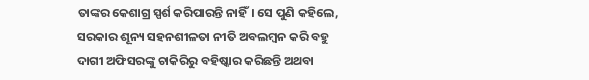ତାଙ୍କର କେଶାଗ୍ର ସ୍ପର୍ଶ କରିପାରନ୍ତି ନାହିଁ। ସେ ପୁଣି କହିଲେ, ସରକାର ଶୂନ୍ୟ ସହନଶୀଳତା ନୀତି ଅବଲମ୍ବନ କରି ବହୁ ଦାଗୀ ଅଫିସରଙ୍କୁ ଚାକିରିରୁ ବହିଷ୍କାର କରିଛନ୍ତି ଅଥବା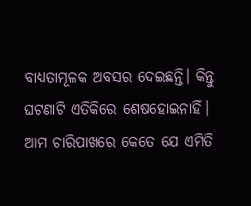ବାଧ୍ୟତାମୂଳକ ଅବସର ଦେଇଛନ୍ତି। କିନ୍ତୁ ଘଟଣାଟି ଏତିକିରେ ଶେଷହୋଇନାହିଁ। ଆମ ଚାରିପାଖରେ କେତେ ଯେ ଏମିତି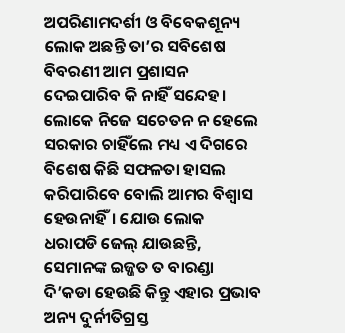ଅପରିଣାମଦର୍ଶୀ ଓ ବିବେକଶୂନ୍ୟ ଲୋକ ଅଛନ୍ତି ତା’ର ସବିଶେଷ ବିବରଣୀ ଆମ ପ୍ରଶାସନ ଦେଇପାରିବ କି ନାହିଁ ସନ୍ଦେହ। ଲୋକେ ନିଜେ ସଚେତନ ନ ହେଲେ ସରକାର ଚାହିଁଲେ ମଧ୍ୟ ଏ ଦିଗରେ ବିଶେଷ କିଛି ସଫଳତା ହାସଲ କରିପାରିବେ ବୋଲି ଆମର ବିଶ୍ୱାସ ହେଉନାହିଁ। ଯୋଉ ଲୋକ ଧରାପଡି ଜେଲ୍‌ ଯାଉଛନ୍ତି, ସେମାନଙ୍କ ଇଜ୍ଜତ ତ ବାରଣ୍ଡା ଦି’କଡା ହେଉଛି କିନ୍ତୁ ଏହାର ପ୍ରଭାବ ଅନ୍ୟ ଦୁର୍ନୀତିଗ୍ରସ୍ତ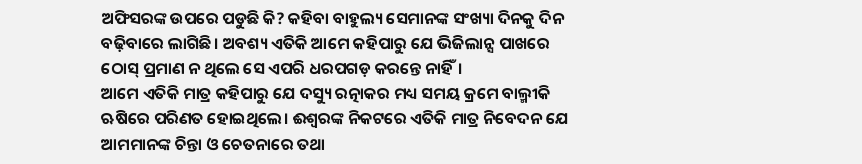ଅଫିସରଙ୍କ ଉପରେ ପଡୁଛି କି? କହିବା ବାହୁଲ୍ୟ ସେମାନଙ୍କ ସଂଖ୍ୟା ଦିନକୁ ଦିନ ବଢ଼ିବାରେ ଲାଗିଛି। ଅବଶ୍ୟ ଏତିକି ଆମେ କହିପାରୁ ଯେ ଭିଜିଲାନ୍ସ ପାଖରେ ଠୋସ୍‌ ପ୍ରମାଣ ନ ଥିଲେ ସେ ଏପରି ଧରପଗଡ଼ କରନ୍ତେ ନାହିଁ।
ଆମେ ଏତିକି ମାତ୍ର କହିପାରୁ ଯେ ଦସ୍ୟୁ ରତ୍ନାକର ମଧ୍ୟ ସମୟ କ୍ରମେ ବାଲ୍ମୀକି ଋଷିରେ ପରିଣତ ହୋଇଥିଲେ। ଈଶ୍ୱରଙ୍କ ନିକଟରେ ଏତିକି ମାତ୍ର ନିବେଦନ ଯେ ଆମମାନଙ୍କ ଚିନ୍ତା ଓ ଚେତନାରେ ତଥା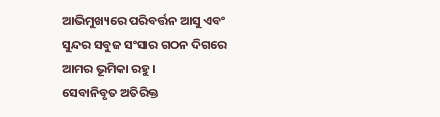ଆଭିମୁଖ୍ୟରେ ପରିବର୍ତ୍ତନ ଆସୁ ଏବଂ ସୁନ୍ଦର ସବୁଜ ସଂସାର ଗଠନ ଦିଗରେ ଆମର ଭୂମିକା ରହୁ।
ସେବାନିବୃତ ଅତିରିକ୍ତ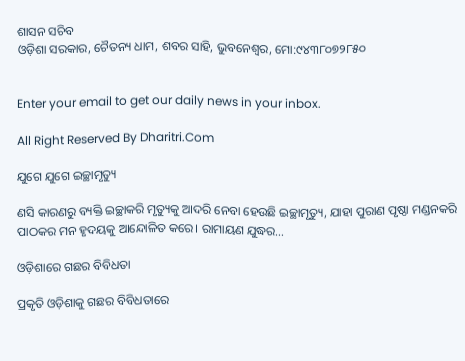ଶାସନ ସଚିବ
ଓଡ଼ିଶା ସରକାର, ଚୈତନ୍ୟ ଧାମ, ଶବର ସାହି, ଭୁବନେଶ୍ୱର, ମୋ:୯୪୩୮୦୭୨୮୫୦


Enter your email to get our daily news in your inbox.

All Right Reserved By Dharitri.Com

ଯୁଗେ ଯୁଗେ ଇଚ୍ଛାମୃତ୍ୟୁ

ଣସି କାରଣରୁ ବ୍ୟକ୍ତି ଇଚ୍ଛାକରି ମୃତ୍ୟୁକୁ ଆଦରି ନେବା ହେଉଛି ଇଚ୍ଛାମୃତ୍ୟୁ, ଯାହା ପୁରାଣ ପୃଷ୍ଠା ମଣ୍ଡନକରି ପାଠକର ମନ ହୃଦୟକୁ ଆନ୍ଦୋଳିତ କରେ। ରାମାୟଣ ଯୁଦ୍ଧର…

ଓଡ଼ିଶାରେ ଗଛର ବିବିଧତା

ପ୍ରକୃତି ଓଡ଼ିଶାକୁ ଗଛର ବିବିଧତାରେ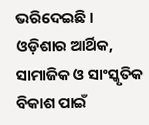ଭରିଦେଇଛି । ଓଡ଼ିଶାର ଆର୍ଥିକ, ସାମାଜିକ ଓ ସାଂସ୍କୃତିକ ବିକାଶ ପାଇଁ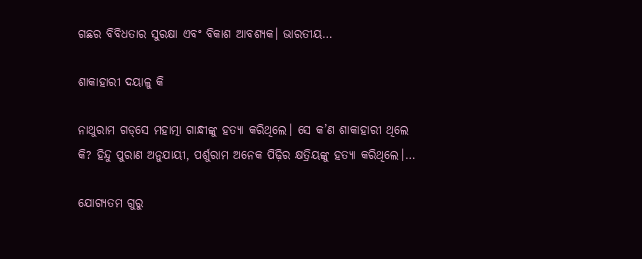ଗଛର ବିବିଧତାର ସୁରକ୍ଷା ଏବଂ ବିକାଶ ଆବଶ୍ୟକ। ଭାରତୀୟ…

ଶାକାହାରୀ ଦୟାଳୁ କି

ନାଥୁରାମ ଗଡ୍‌ସେ ମହାତ୍ମା ଗାନ୍ଧୀଙ୍କୁ ହତ୍ୟା କରିଥିଲେ। ସେ କ’ଣ ଶାକାହାରୀ ଥିଲେ କି? ହିନ୍ଦୁ ପୁରାଣ ଅନୁଯାୟୀ, ପର୍ଶୁରାମ ଅନେକ ପିଢ଼ିର କ୍ଷତ୍ରିୟଙ୍କୁ ହତ୍ୟା କରିଥିଲେ।…

ଯୋଗ୍ୟତମ ଗୁରୁ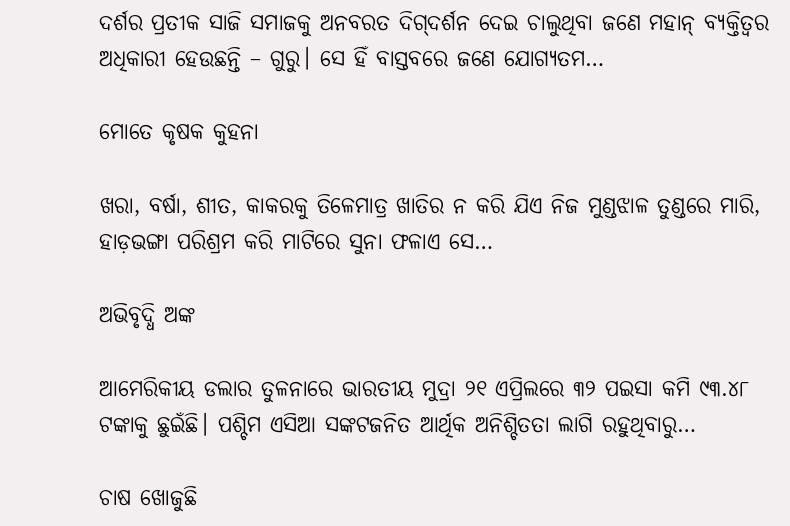ଦର୍ଶର ପ୍ରତୀକ ସାଜି ସମାଜକୁ ଅନବରତ ଦିଗ୍‌ଦର୍ଶନ ଦେଇ ଚାଲୁଥିବା ଜଣେ ମହାନ୍‌ ବ୍ୟକ୍ତିତ୍ୱର ଅଧିକାରୀ ହେଉଛନ୍ତି – ଗୁରୁ। ସେ ହିଁ ବାସ୍ତବରେ ଜଣେ ଯୋଗ୍ୟତମ…

ମୋତେ କୃଷକ କୁହନା

ଖରା, ବର୍ଷା, ଶୀତ, କାକରକୁ ତିଳେମାତ୍ର ଖାତିର ନ କରି ଯିଏ ନିଜ ମୁଣ୍ଡଝାଳ ତୁଣ୍ଡରେ ମାରି, ହାଡ଼ଭଙ୍ଗା ପରିଶ୍ରମ କରି ମାଟିରେ ସୁନା ଫଳାଏ ସେ…

ଅଭିବୃଦ୍ଧି ଅଙ୍କ

ଆମେରିକୀୟ ଡଲାର ତୁଳନାରେ ଭାରତୀୟ ମୁଦ୍ରା ୨୧ ଏପ୍ରିଲରେ ୩୨ ପଇସା କମି ୯୩.୪୮ ଟଙ୍କାକୁ ଛୁଇଁଛି। ପଶ୍ଚିମ ଏସିଆ ସଙ୍କଟଜନିତ ଆର୍ଥିକ ଅନିଶ୍ଚିତତା ଲାଗି ରହୁଥିବାରୁ…

ଚାଷ ଖୋଜୁଛି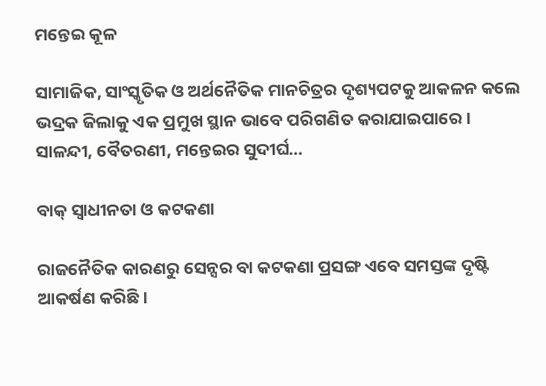ମନ୍ତେଇ କୂଳ

ସାମାଜିକ, ସାଂସ୍କୃତିକ ଓ ଅର୍ଥନୈତିକ ମାନଚିତ୍ରର ଦୃଶ୍ୟପଟକୁ ଆକଳନ କଲେ ଭଦ୍ରକ ଜିଲାକୁ ଏକ ପ୍ରମୁଖ ସ୍ଥାନ ଭାବେ ପରିଗଣିତ କରାଯାଇପାରେ। ସାଳନ୍ଦୀ, ବୈତରଣୀ, ମନ୍ତେଇର ସୁଦୀର୍ଘ…

ବାକ୍‌ ସ୍ବାଧୀନତା ଓ କଟକଣା

ରାଜନୈତିକ କାରଣରୁ ସେନ୍ସର ବା କଟକଣା ପ୍ରସଙ୍ଗ ଏବେ ସମସ୍ତଙ୍କ ଦୃଷ୍ଟି ଆକର୍ଷଣ କରିଛି।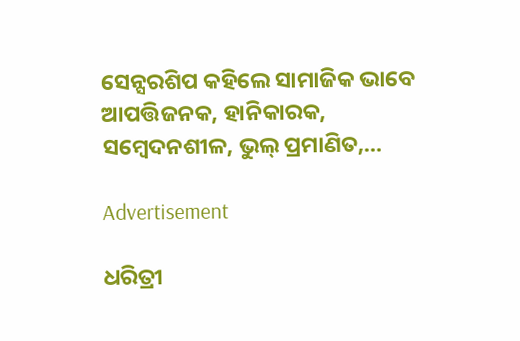ସେନ୍ସରଶିପ କହିଲେ ସାମାଜିକ ଭାବେ ଆପତ୍ତିଜନକ, ହାନିକାରକ, ସମ୍ବେଦନଶୀଳ, ଭୁଲ୍‌ ପ୍ରମାଣିତ,…

Advertisement

ଧରିତ୍ରୀ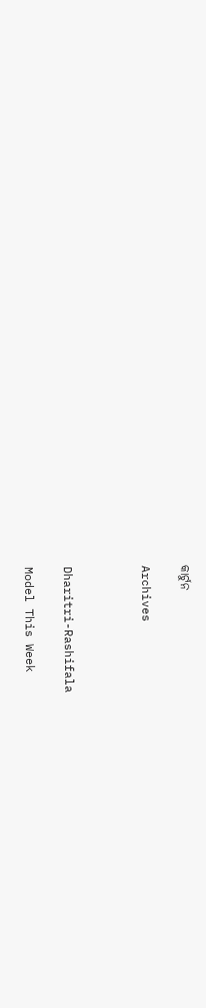କାର୍ଟୁନ

Archives



Dharitri-Rashifala

Model This Week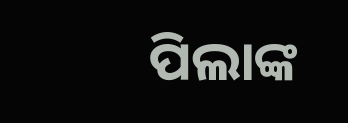ପିଲାଙ୍କ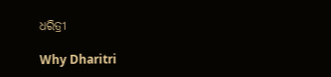ଧରିତ୍ରୀ

Why Dharitri